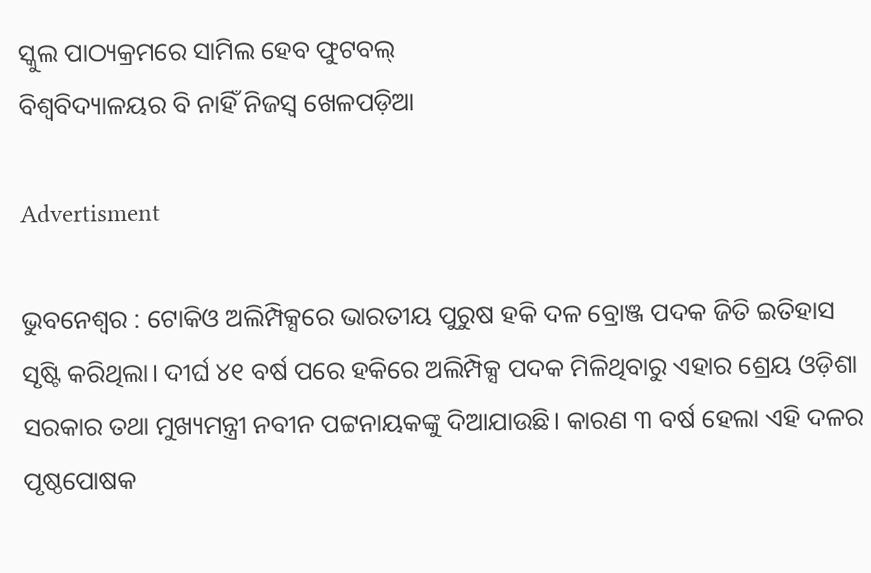ସ୍କୁଲ ପାଠ୍ୟକ୍ରମରେ ସାମିଲ ହେବ ଫୁଟବଲ୍‌
ବିଶ୍ବବିଦ୍ୟାଳୟର ବି ନାହିଁ ନିଜସ୍ବ ଖେଳପଡ଼ିଆ

Advertisment

ଭୁବନେଶ୍ୱର : ଟୋକିଓ ଅଲିମ୍ପିକ୍ସରେ ଭାରତୀୟ ପୁରୁଷ ହକି ଦଳ ବ୍ରୋଞ୍ଜ ପଦକ ଜିତି ଇତିହାସ ସୃଷ୍ଟି କରିଥିଲା। ଦୀର୍ଘ ୪୧ ବର୍ଷ ପରେ ହକିରେ ଅଲିମ୍ପିକ୍ସ ପଦକ ମିଳିଥିବାରୁ ଏହାର ଶ୍ରେୟ ଓଡ଼ିଶା ସରକାର ତଥା ମୁଖ୍ୟମନ୍ତ୍ରୀ ନବୀନ ପଟ୍ଟନାୟକଙ୍କୁ ଦିଆଯାଉଛି। କାରଣ ୩ ବର୍ଷ ହେଲା ଏହି ଦଳର ପୃଷ୍ଠପୋଷକ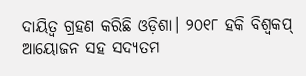ଦାୟିତ୍ବ ଗ୍ରହଣ କରିଛି ଓଡ଼ିଶା। ୨୦୧୮ ହକି ବିଶ୍ବକପ୍‌ ଆୟୋଜନ ସହ ସଦ୍ୟତମ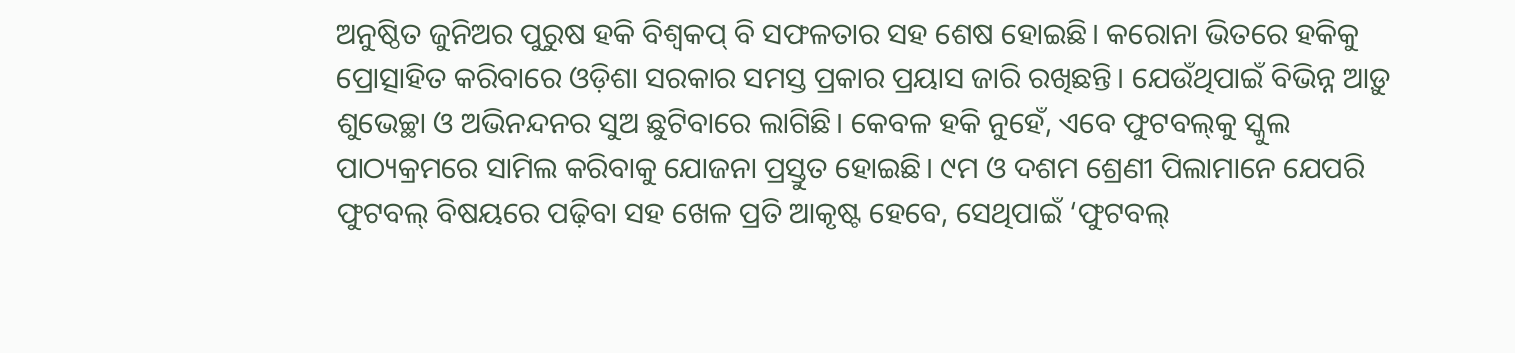ଅନୁଷ୍ଠିତ ଜୁନିଅର ପୁରୁଷ ହକି ବିଶ୍ବକପ୍‌ ବି ସଫଳତାର ସହ ଶେଷ ହୋଇଛି। କରୋନା ଭିତରେ ହକିକୁ ପ୍ରୋତ୍ସାହିତ କରିବାରେ ଓଡ଼ିଶା ସରକାର ସମସ୍ତ ପ୍ରକାର ପ୍ରୟାସ ଜାରି ରଖିଛନ୍ତି। ଯେଉଁଥିପାଇଁ ବିଭିନ୍ନ ଆଡ଼ୁ ଶୁଭେଚ୍ଛା ଓ ଅଭିନନ୍ଦନର ସୁଅ ଛୁଟିବାରେ ଲାଗିଛି। କେବଳ ହକି ନୁହେଁ, ଏବେ ଫୁଟବଲ୍‌କୁ ସ୍କୁଲ ପାଠ୍ୟକ୍ରମରେ ସାମିଲ କରିବାକୁ ଯୋଜନା ପ୍ରସ୍ତୁତ ହୋଇଛି। ୯ମ ଓ ଦଶମ ଶ୍ରେଣୀ ପିଲାମାନେ ଯେପରି ଫୁଟବଲ୍‌ ବିଷୟରେ ପଢ଼ିବା ସହ ଖେଳ ପ୍ରତି ଆକୃଷ୍ଟ ହେବେ, ସେଥିପାଇଁ ‘ଫୁଟବଲ୍‌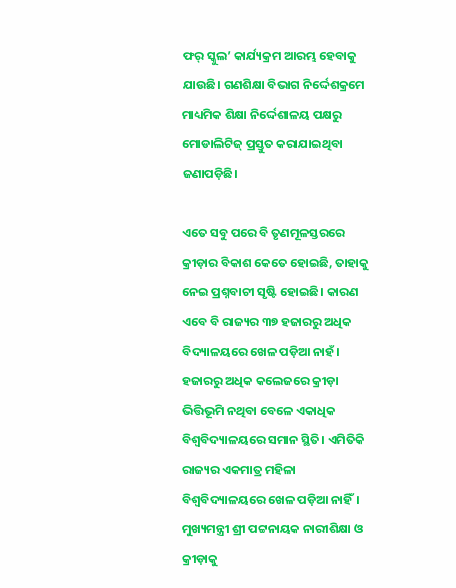ଫର୍‌ ସ୍କୁଲ’ କାର୍ଯ୍ୟକ୍ରମ ଆରମ୍ଭ ହେବାକୁ ଯାଉଛି। ଗଣଶିକ୍ଷା ବିଭାଗ ନିର୍ଦ୍ଦେଶକ୍ରମେ ମାଧ୍ୟମିକ ଶିକ୍ଷା ନିର୍ଦ୍ଦେଶାଳୟ ପକ୍ଷରୁ ମୋଡାଲିଟିଜ୍‌ ପ୍ରସ୍ତୁତ କରାଯାଇଥିବା ଜଣାପଡ଼ିଛି।

ଏତେ‌ ସବୁ ପରେ ବି ତୃଣମୂଳସ୍ତରରେ କ୍ରୀଡ଼ାର ବିକାଶ କେତେ ହୋଇଛି, ତାହାକୁ ନେଇ ପ୍ରଶ୍ନବାଚୀ ସୃଷ୍ଟି ହୋଇଛି। କାରଣ ଏବେ ବି ରାଜ୍ୟର ୩୭ ହଜାରରୁ ଅଧିକ ବିଦ୍ୟାଳୟରେ ଖେଳ ପଡ଼ିଆ ନାହଁ। ହଜାରରୁ ଅଧିକ କଲେଜରେ କ୍ରୀଡ଼ା ଭିତ୍ତିଭୂମି ନଥିବା ବେଳେ ଏକାଧିକ ବିଶ୍ବବିଦ୍ୟାଳୟରେ ସମାନ ସ୍ଥିତି। ଏମିତିକି ରାଜ୍ୟର ଏକମାତ୍ର ମହିଳା ବିଶ୍ବବିଦ୍ୟାଳୟରେ ଖେଳ ପଡ଼ିଆ ନାହିଁ। ମୁଖ୍ୟମନ୍ତ୍ରୀ ଶ୍ରୀ ପଟ୍ଟନାୟକ ନାରୀଶିକ୍ଷା ଓ କ୍ରୀଡ଼ାକୁ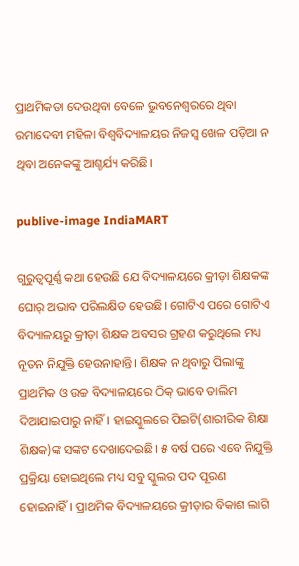ପ୍ରାଥମିକତା ଦେଉଥିବା ବେଳେ ଭୁବନେଶ୍ବରରେ ଥିବା ରମାଦେବୀ ମହିଳା ବିଶ୍ବବିଦ୍ୟାଳୟର ନିଜସ୍ବ ଖେଳ ପଡ଼ିଆ ନ ଥିବା ଅନେକଙ୍କୁ ଆଶ୍ଚର୍ଯ୍ୟ କରିଛି।

publive-image IndiaMART

ଗୁରୁତ୍ବପୂର୍ଣ୍ଣ କଥା ହେଉଛି ଯେ ବିଦ୍ୟାଳୟରେ ‌କ୍ରୀଡ଼ା ଶିକ୍ଷକଙ୍କ ଘୋର୍‌ ଅଭାବ ପରିଲକ୍ଷିତ ହେଉଛି। ଗୋଟିଏ ପରେ ଗୋଟିଏ ବିଦ୍ୟାଳୟରୁ କ୍ରୀଡ଼ା ଶିକ୍ଷକ ଅବସର ଗ୍ରହଣ କରୁଥିଲେ ମଧ୍ୟ ନୂତନ ନିଯୁକ୍ତି ହେଉନାହାନ୍ତି। ଶିକ୍ଷକ ନ ଥିବାରୁ ପିଲାଙ୍କୁ ପ୍ରାଥମିକ ଓ ଉଚ୍ଚ ବିଦ୍ୟାଳୟରେ ଠିକ୍‌ ଭାବେ ତାଲିମ ଦିଆଯାଇପାରୁ ନାହିଁ। ହାଇସ୍କୁଲରେ ପିଇଟି(ଶାରୀରିକ ଶିକ୍ଷା ଶିକ୍ଷକ)ଙ୍କ ସଙ୍କଟ ଦେଖାଦେଇଛି। ୫ ବର୍ଷ ପରେ ଏବେ ନିଯୁକ୍ତି ପ୍ରକ୍ରିୟା ହୋଇଥିଲେ ମଧ୍ୟ ସବୁ ସ୍କୁଲର ପଦ ପୂରଣ ହୋଇନାହିଁ। ପ୍ରାଥମିକ ବିଦ୍ୟାଳୟରେ କ୍ରୀଡ଼ାର ବିକାଶ ଲାଗି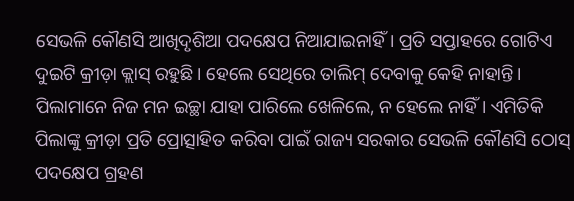ସେଭଳି କୌଣସି ଆଖିଦୃଶିଆ ପଦକ୍ଷେପ ନିଆଯାଇନାହିଁ। ପ୍ରତି ସପ୍ତାହରେ ଗୋଟିଏ ଦୁଇଟି କ୍ରୀଡ଼ା କ୍ଲାସ୍‌ ରହୁଛି। ହେଲେ ସେଥିରେ ତାଲିମ୍‌ ଦେବାକୁ କେହି ନାହାନ୍ତି। ପିଲାମାନେ ନିଜ ମନ ଇଚ୍ଛା ଯାହା ପାରିଲେ ‌ଖେଳିଲେ, ନ ହେଲେ ନାହିଁ। ଏମିତିକି ପିଲାଙ୍କୁ କ୍ରୀଡ଼ା ପ୍ରତି ପ୍ରୋତ୍ସାହିତ କରିବା ପାଇଁ ରାଜ୍ୟ ସରକାର ସେଭଳି କୌଣସି ଠୋସ୍‌ ପଦକ୍ଷେପ ଗ୍ରହଣ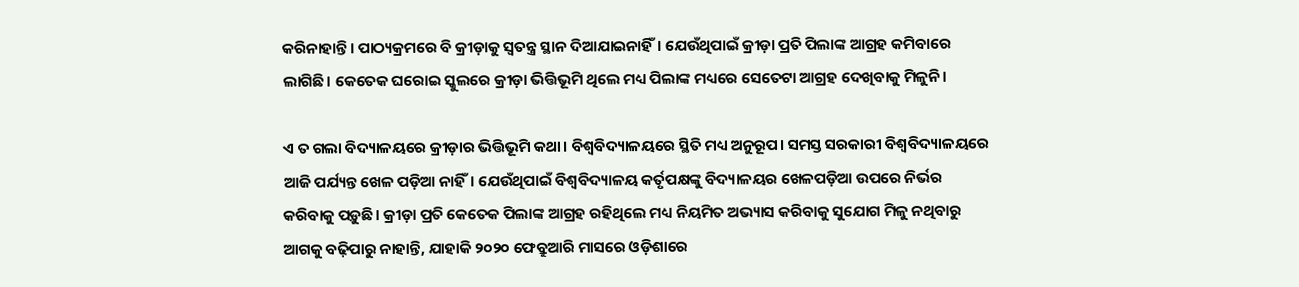କରିନାହାନ୍ତି। ପାଠ୍ୟକ୍ରମରେ ବି କ୍ରୀଡ଼ାକୁ ସ୍ବତନ୍ତ୍ର ସ୍ଥାନ ଦିଆଯାଇନାହିଁ। ଯେଉଁଥିପାଇଁ କ୍ରୀଡ଼ା ପ୍ରତି ପିଲାଙ୍କ ଆଗ୍ରହ କମିବାରେ ଲାଗିଛି। କେତେକ ଘରୋଇ ସ୍କୁଲରେ କ୍ରୀଡ଼ା ଭିତ୍ତିଭୂମି ଥିଲେ ମଧ୍ୟ ପିଲାଙ୍କ ମଧ୍ୟରେ ସେତେଟା ଆଗ୍ରହ ଦେଖିବାକୁ ମିଳୁନି।

ଏ ତ ଗଲା ବିଦ୍ୟାଳୟରେ କ୍ରୀଡ଼ାର ଭିତ୍ତିଭୂମି କଥା। ବିଶ୍ବବିଦ୍ୟାଳୟରେ ସ୍ଥିତି ମଧ୍ୟ ଅନୁରୂପ। ସମସ୍ତ ସରକାରୀ ବିଶ୍ବବିଦ୍ୟାଳୟରେ ଆଜି ପର୍ଯ୍ୟନ୍ତ ଖେଳ ପଡ଼ିଆ ନାହିଁ। ଯେଉଁଥିପାଇଁ ବିଶ୍ବବିଦ୍ୟାଳୟ କର୍ତୃପକ୍ଷଙ୍କୁ ବିଦ୍ୟାଳୟର ଖେଳପଡ଼ିଆ ଉପରେ ନିର୍ଭର କରିବାକୁ ପଡ଼ୁଛି। କ୍ରୀଡ଼ା ପ୍ରତି କେତେକ ପିଲାଙ୍କ ଆଗ୍ରହ ରହିଥିଲେ ମଧ୍ୟ ନିୟମିତ ଅଭ୍ୟାସ କରିବାକୁ ସୁଯୋଗ ମିଳୁ ନଥିବାରୁ ଆଗକୁ ବଢ଼ିପାରୁ ନାହାନ୍ତି, ଯାହାକି ୨୦୨୦ ଫେବ୍ରୁଆରି ମାସରେ ଓଡ଼ିଶାରେ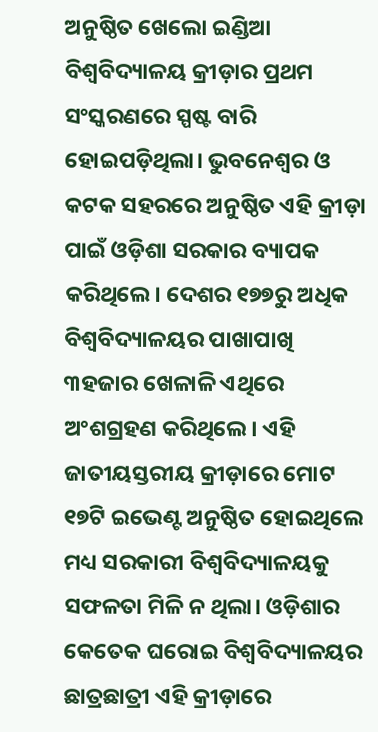ଅନୁଷ୍ଠିତ ଖେଲୋ ଇଣ୍ଡିଆ ବିଶ୍ବବିଦ୍ୟାଳୟ କ୍ରୀଡ଼ାର ପ୍ରଥମ ସଂସ୍କରଣରେ ସ୍ପଷ୍ଟ ବାରି ହୋଇପଡ଼ିଥିଲା। ଭୁବନେଶ୍ବର ଓ କଟକ ସହରରେ ଅନୁଷ୍ଠିତ ଏହି କ୍ରୀଡ଼ା ପାଇଁ ଓଡ଼ିଶା ସରକାର ବ୍ୟାପକ କରିଥିଲେ। ଦେଶର ୧୭୭ରୁ ଅଧିକ ବିଶ୍ୱବିଦ୍ୟାଳୟର ପାଖାପାଖି ୩ହଜାର ଖେଳାଳି ଏଥିରେ ଅଂଶଗ୍ରହଣ କରିଥିଲେ। ଏହି ଜାତୀୟସ୍ତରୀୟ କ୍ରୀଡ଼ାରେ ମୋଟ ୧୭ଟି ଇଭେଣ୍ଟ ଅନୁଷ୍ଠିତ ହୋଇଥିଲେ ମଧ୍ୟ ସରକାରୀ ବିଶ୍ବବିଦ୍ୟାଳୟକୁ ସଫଳତା ମିଳି ନ ଥିଲା। ଓଡ଼ିଶାର କେତେକ ଘରୋଇ ବିଶ୍ବବିଦ୍ୟାଳୟର ଛାତ୍ରଛାତ୍ରୀ ଏହି କ୍ରୀଡ଼ାରେ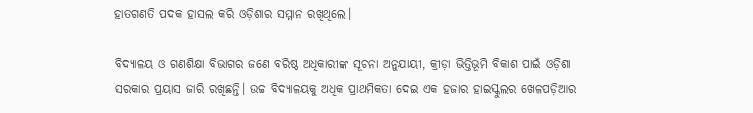ହାତଗଣତି ପଦକ ହାସଲ କରି ଓଡ଼ିଶାର ସମ୍ମାନ ରଖିଥିଲେ।

ବିଦ୍ୟାଳୟ ଓ ଗଣଶିକ୍ଷା ବିଭାଗର ଜଣେ ବରିଷ୍ଠ ଅଧିକାରୀଙ୍କ ସୂଚନା ଅନୁଯାୟୀ, କ୍ରୀଡ଼ା ଭିତ୍ତିଭୂମି ବିକାଶ ପାଇଁ ଓଡ଼ିଶା ସରକାର ପ୍ରୟାସ ଜାରି ରଖିଛନ୍ତି। ଉଚ୍ଚ ବିଦ୍ୟାଳୟକୁ ଅଧିକ ପ୍ରାଥମିକତା ଦେଇ ଏକ ହଜାର ହାଇସ୍କୁଲର ଖେଳପଡ଼ିଆର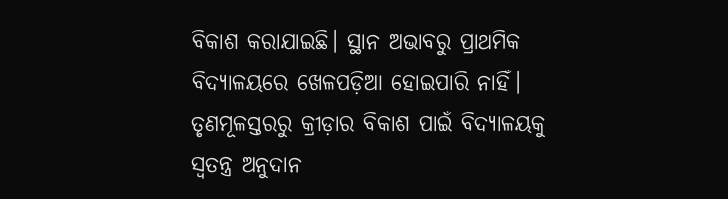ବିକାଶ କରାଯାଇଛି। ସ୍ଥାନ ଅଭାବରୁ ପ୍ରାଥମିକ ବିଦ୍ୟାଳୟରେ ଖେଳପଡ଼ିଆ ହୋଇପାରି ନାହିଁ। ତୃଣମୂଳସ୍ତରରୁ କ୍ରୀଡ଼ା‌ର ବିକାଶ ପାଇଁ ବିଦ୍ୟାଳୟକୁ ସ୍ବତନ୍ତ୍ର ଅନୁଦାନ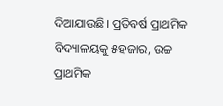ଦିଆଯାଉଛି। ପ୍ରତିବର୍ଷ ପ୍ରାଥମିକ ବିଦ୍ୟାଳୟକୁ ୫ହଜାର, ଉଚ୍ଚ ପ୍ରାଥମିକ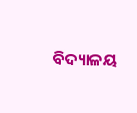ବିଦ୍ୟାଳୟ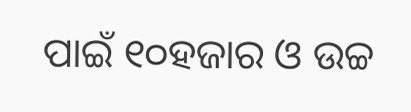ପାଇଁ ୧୦ହଜାର ଓ ଉଚ୍ଚ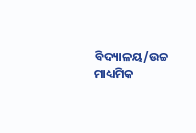ବିଦ୍ୟାଳୟ/ଉଚ୍ଚ ମାଧ୍ୟମିକ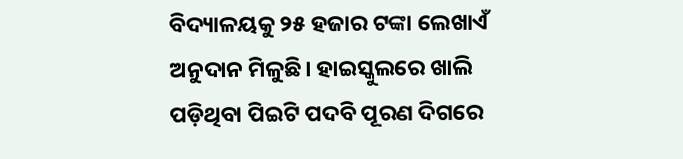ବିଦ୍ୟାଳୟକୁ ୨୫ ହଜାର ଟଙ୍କା ଲେଖା‌ଏଁ ଅନୁଦାନ ମିଳୁଛି। ହାଇସ୍କୁଲରେ ଖାଲି ପଡ଼ିଥିବା ପିଇଟି ପଦବି ପୂରଣ ଦିଗରେ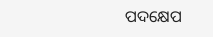ପଦକ୍ଷେପ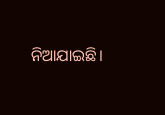ନିଆଯାଇଛି।